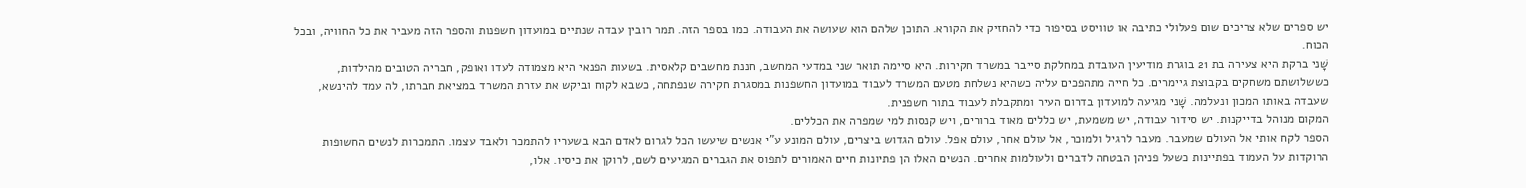יש ספרים שלא צריכים שום פעלולי כתיבה או טוויסט בסיפור כדי להחזיק את הקורא. התוכן שלהם הוא שעושה את העבודה. כמו בספר הזה. תמר רובין עבדה שנתיים במועדון חשפנות והספר הזה מעביר את כל החוויה, ובכל הכוח.
שָׁני ברקת היא צעירה בת 21 בוגרת מודיעין העובדת במחלקת סייבר במשרד חקירות. היא סיימה תואר שני במדעי המחשב, חננת מחשבים קלאסית. בשעות הפנאי היא מצמודה לעדו ואופק, חבריה הטובים מהילדות, כששלושתם משחקים בקבוצת גיימרים. כל חייה מתהפכים עליה כשהיא נשלחת מטעם המשרד לעבוד במועדון החשפנות במסגרת חקירה שנפתחה, כשבא לקוח וביקש את עזרת המשרד במציאת חברתו, לה עמד להינשא, שעבדה באותו המכון ונעלמה. שָׁני מגיעה למועדון בדרום העיר ומתקבלת לעבוד בתור חשפנית.
המקום מנוהל בדייקנות. יש סידור עבודה, יש משמעת, יש כללים מאוד ברורים, ויש קנסות למי שמפרה את הכללים.
הספר לקח אותי אל העולם שמעבר. מעבר לרגיל ולמוכר, אל עולם אחר, עולם אפל. עולם הגדוש ביצרים, עולם המונע ע"י אנשים שיעשו הכל לגרום לאדם הבא בשעריו להתמכר ולאבד עצמו. התמכרות לנשים החשופות הרוקדות על העמוד בפתיינות כשעל פניהן הבטחה לדברים ולעולמות אחרים. הנשים האלו הן פתיונות חיים האמורים לתפוס את הגברים המגיעים לשם, לרוקן את כיסיו. אלו,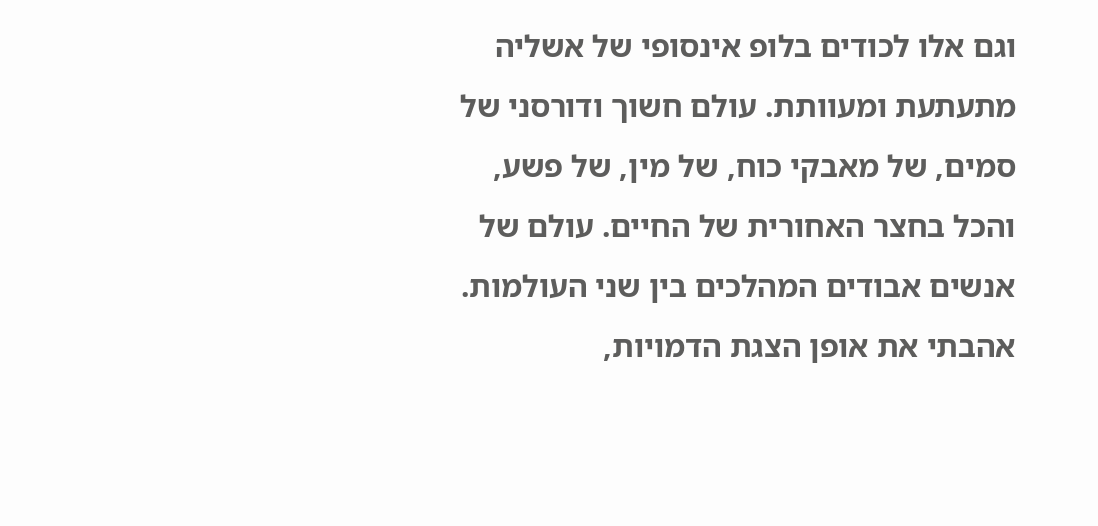וגם אלו לכודים בלופ אינסופי של אשליה מתעתעת ומעוותת. עולם חשוך ודורסני של סמים, של מאבקי כוח, של מין, של פשע, והכל בחצר האחורית של החיים. עולם של אנשים אבודים המהלכים בין שני העולמות.
אהבתי את אופן הצגת הדמויות,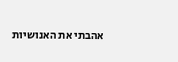אהבתי את האנושיות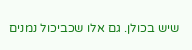שיש בכולן. גם אלו שכביכול נמנים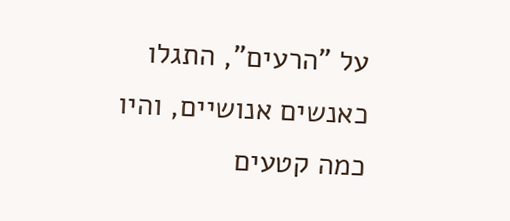על "הרעים", התגלו כאנשים אנושיים, והיו כמה קטעים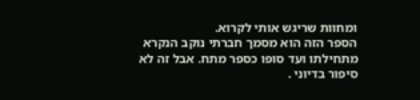ומחוות שריגש אותי לקרוא.
הספר הזה הוא מסמך חברתי נוקב הנקרא מתחילתו ועד סופו כספר מתח. אבל זה לא סיפור בדיוני .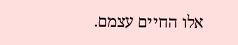אלו החיים עצמם.